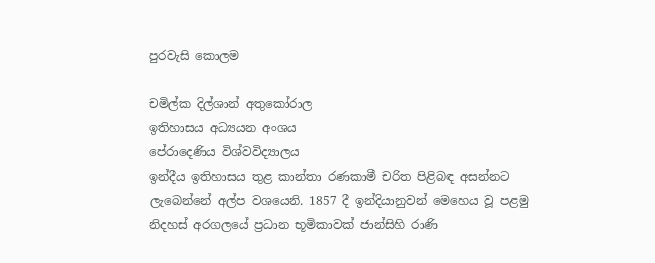පුරවැසි කොලම

චමිල්ක දිල්ශාන් අතුකෝරාල
ඉතිහාසය අධ්‍යයන අංශය
පේරාදෙණිය විශ්වවිද්‍යාලය
ඉන්දීය ඉතිහාසය තුළ කාන්තා රණකාමී චරිත පිළිබඳ අසන්නට ලැබෙන්නේ අල්ප වශයෙනි. 1857 දී ඉන්දියානුවන් මෙහෙය වූ පළමු නිදහස්‌ අරගලයේ ප්‍රධාන භූමිකාවක්‌ ජාන්සිහි රාණි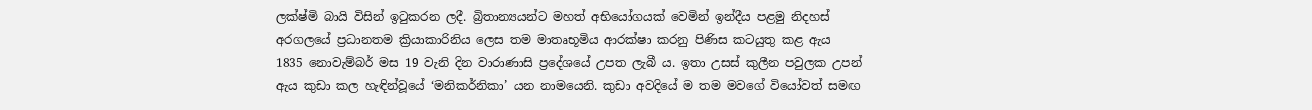ලක්‌ෂ්මි බායි විසින් ඉටුකරන ලදී. බ්‍රිතාන්‍යයන්ට මහත් අභියෝගයක්‌ වෙමින් ඉන්දීය පළමු නිදහස්‌ අරගලයේ ප්‍රධානතම ක්‍රියාකාරිනිය ලෙස තම මාතෘභූමිය ආරක්‌ෂා කරනු පිණිස කටයුතු කළ ඇය 1835 නොවැම්බර් මස 19 වැනි දින වාරාණාසි ප්‍රදේශයේ උපත ලැබී ය. ඉතා උසස්‌ කුලීන පවුලක උපන් ඇය කුඩා කල හැඳින්වූයේ ‘මනිකර්නිකා’ යන නාමයෙනි. කුඩා අවදියේ ම තම මවගේ වියෝවත් සමඟ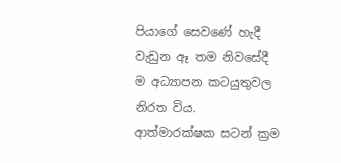පියාගේ සෙවණේ හැදී වැඩුන ඈ තම නිවසේදී ම අධ්‍යාපන කටයුතුවල නිරත විය. ආත්මාරක්‌ෂක සටන් ක්‍රම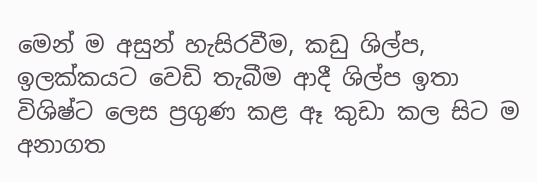මෙන් ම අසුන් හැසිරවීම, කඩු ශිල්ප, ඉලක්‌කයට වෙඩි තැබීම ආදී ශිල්ප ඉතා විශිෂ්ට ලෙස ප්‍රගුණ කළ ඈ කුඩා කල සිට ම අනාගත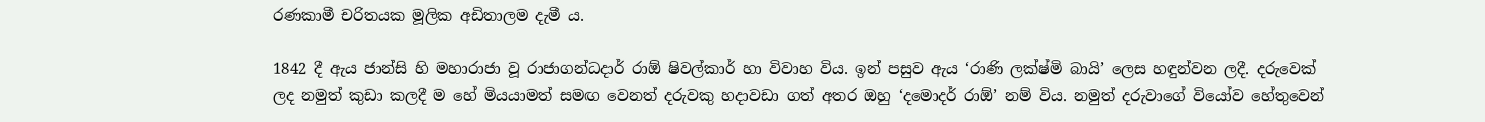රණකාමී චරිතයක මූලික අඩිතාලම දැමී ය.

1842 දී ඇය ජාන්සි හි මහාරාජා වූ රාජාගන්ධදාර් රාඕ ෂිවල්කාර් හා විවාහ විය. ඉන් පසුව ඇය ‘රාණි ලක්‌ෂ්මි බායි’ ලෙස හඳුන්වන ලදී. දරුවෙක්‌ ලද නමුත් කුඩා කලදී ම හේ මියයාමත් සමඟ වෙනත් දරුවකු හදාවඩා ගත් අතර ඔහු ‘දමොදර් රාඕ’ නම් විය. නමුත් දරුවාගේ වියෝව හේතුවෙන්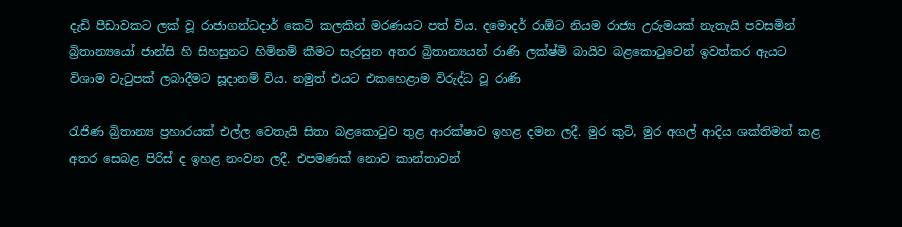දැඩි පීඩාවකට ලක්‌ වූ රාජාගන්ධදාර් කෙටි කලකින් මරණයට පත් විය. දමොදර් රාඕට නියම රාජ්‍ය උරුමයක්‌ නැතැයි පවසමින් බ්‍රිතාන්‍යයෝ ජාන්සි හි සිහසුනට හිමිනම් කීමට සැරසුන අතර බ්‍රිතාන්‍යයන් රාණි ලක්‌ෂ්මි බායිව බළකොටුවෙන් ඉවත්කර ඇයට විශාම වැටුපක්‌ ලබාදීමට සූදානම් විය. නමුත් එයට එකහෙළාම විරුද්ධ වූ රාණි

රැජිණ බ්‍රිතාන්‍ය ප්‍රහාරයක්‌ එල්ල වෙතැයි සිතා බළකොටුව තුළ ආරක්‌ෂාව ඉහළ දමන ලදී. මුර කුටි, මුර අගල් ආදිය ශක්‌තිමත් කළ අතර සෙබළ පිරිස්‌ ද ඉහළ නංවන ලදී. එපමණක්‌ නොව කාන්තාවන්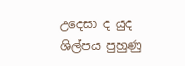උදෙසා ද යුද ශිල්පය පුහුණු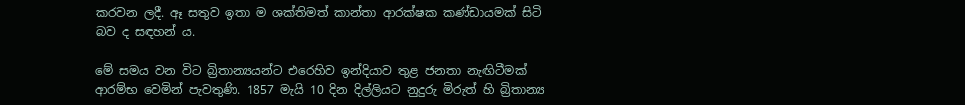කරවන ලදී. ඈ සතුව ඉතා ම ශක්‌තිමත් කාන්තා ආරක්‌ෂක කණ්‌ඩායමක්‌ සිටි බව ද සඳහන් ය.

මේ සමය වන විට බ්‍රිතාන්‍යයන්ට එරෙහිව ඉන්දියාව තුළ ජනතා නැඟිටීමක්‌ ආරම්භ වෙමින් පැවතුණි. 1857 මැයි 10 දින දිල්ලියට නුදුරු මිරුත් හි බ්‍රිතාන්‍ය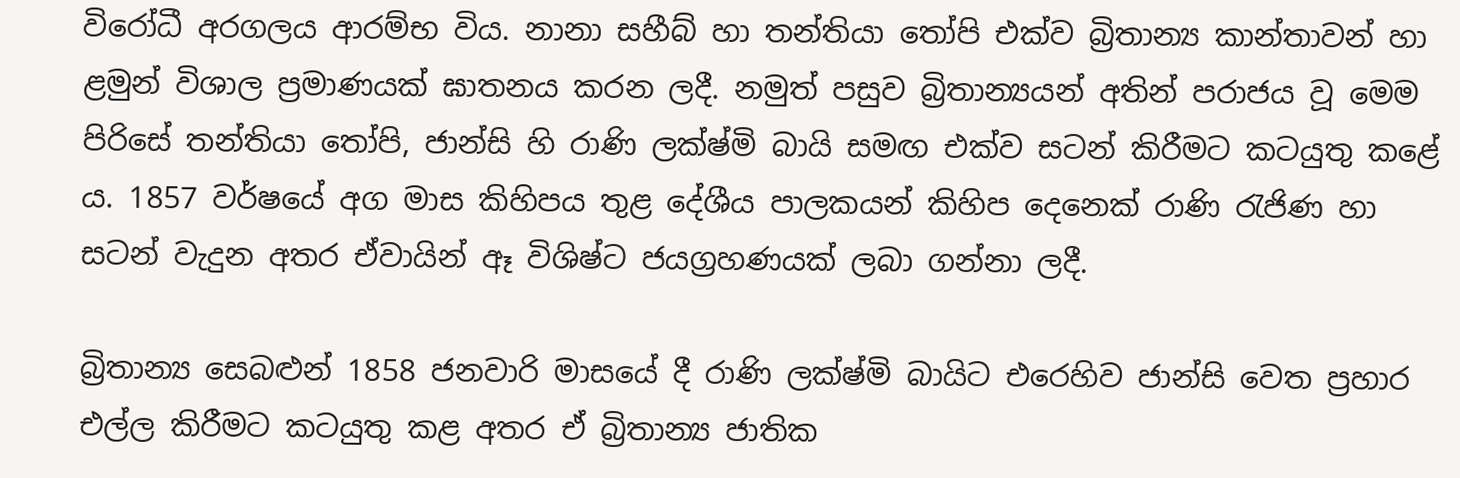විරෝධී අරගලය ආරම්භ විය. නානා සහීබ් හා තන්තියා තෝපි එක්‌ව බ්‍රිතාන්‍ය කාන්තාවන් හා ළමුන් විශාල ප්‍රමාණයක්‌ ඝාතනය කරන ලදී. නමුත් පසුව බ්‍රිතාන්‍යයන් අතින් පරාජය වූ මෙම පිරිසේ තන්තියා තෝපි, ජාන්සි හි රාණි ලක්‌ෂ්මි බායි සමඟ එක්‌ව සටන් කිරීමට කටයුතු කළේ ය. 1857 වර්ෂයේ අග මාස කිහිපය තුළ දේශීය පාලකයන් කිහිප දෙනෙක්‌ රාණි රැජිණ හා සටන් වැදුන අතර ඒවායින් ඈ විශිෂ්ට ජයග්‍රහණයක්‌ ලබා ගන්නා ලදී.

බ්‍රිතාන්‍ය සෙබළුන් 1858 ජනවාරි මාසයේ දී රාණි ලක්‌ෂ්මි බායිට එරෙහිව ජාන්සි වෙත ප්‍රහාර එල්ල කිරීමට කටයුතු කළ අතර ඒ බ්‍රිතාන්‍ය ජාතික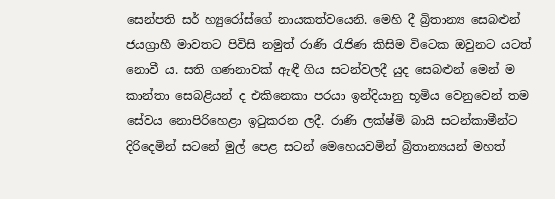සෙන්පති සර් හ්‍යුරෝස්‌ගේ නායකත්වයෙනි. මෙහි දී බ්‍රිතාන්‍ය සෙබළුන් ජයග්‍රාහී මාවතට පිවිසි නමුත් රාණි රැජිණ කිසිම විටෙක ඔවුනට යටත් නොවී ය. සති ගණනාවක්‌ ඇඳී ගිය සටන්වලදී යුද සෙබළුන් මෙන් ම කාන්තා සෙබළියන් ද එකිනෙකා පරයා ඉන්දියානු භූමිය වෙනුවෙන් තම සේවය නොපිරිහෙළා ඉටුකරන ලදී. රාණි ලක්‌ෂ්මි බායි සටන්කාමීන්ට දිරිදෙමින් සටනේ මුල් පෙළ සටන් මෙහෙයවමින් බ්‍රිතාන්‍යයන් මහත්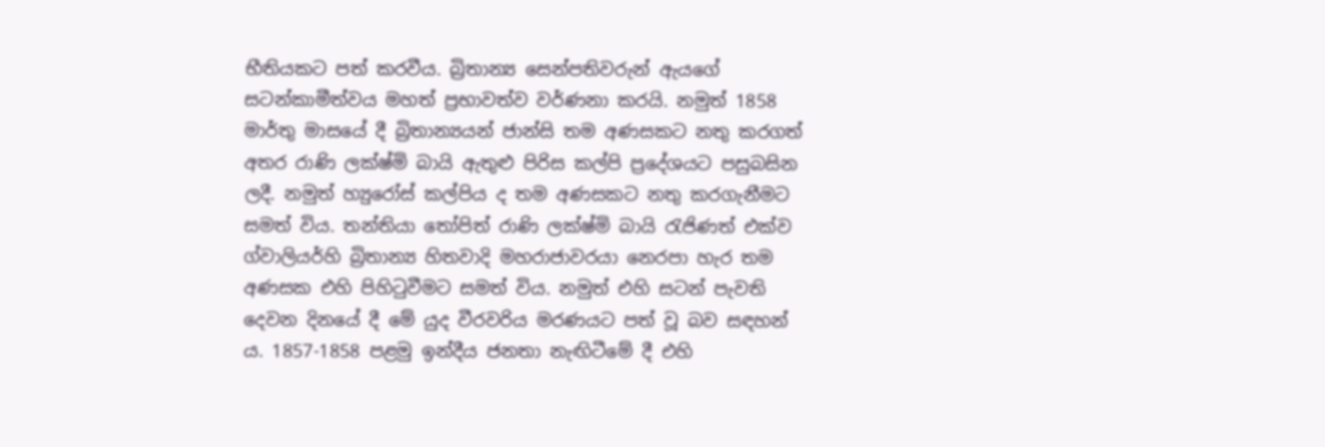භීතියකට පත් කරවීය. බ්‍රිතාන්‍ය සෙන්පතිවරුන් ඇයගේ සටන්කාමීත්වය මහත් ප්‍රභාවත්ව වර්ණනා කරයි. නමුත් 1858 මාර්තු මාසයේ දී බ්‍රිතාන්‍යයන් ජාන්සි තම අණසකට නතු කරගත් අතර රාණි ලක්‌ෂ්මි බායි ඇතුළු පිරිස කල්පි ප්‍රදේශයට පසුබසින ලදී. නමුත් හ්‍යුරෝස්‌ කල්පිය ද තම අණසකට නතු කරගැනීමට සමත් විය. තන්තියා තෝපිත් රාණි ලක්‌ෂ්මි බායි රැජිණත් එක්‌ව ග්වාලියර්හි බ්‍රිතාන්‍ය හිතවාදි මහරාජාවරයා නෙරපා හැර තම අණසක එහි පිහිටුවීමට සමත් විය. නමුත් එහි සටන් පැවති දෙවන දිනයේ දී මේ යුද වීරවරිය මරණයට පත් වූ බව සඳහන් ය. 1857-1858 පළමු ඉන්දීය ජනතා නැඟිටීමේ දී එහි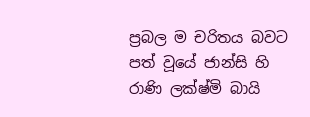ප්‍රබල ම චරිතය බවට පත් වූයේ ජාන්සි හි රාණි ලක්‌ෂ්මි බායි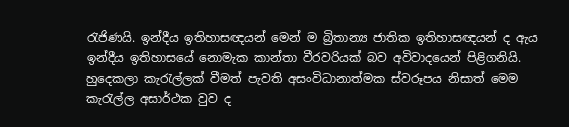රැජිණයි. ඉන්දීය ඉතිහාසඥයන් මෙන් ම බ්‍රිතාන්‍ය ජාතික ඉතිහාසඥයන් ද ඇය ඉන්දීය ඉතිහාසයේ නොමැක කාන්තා වීරවරියක්‌ බව අවිවාදයෙන් පිළිගනියි. හුදෙකලා කැරැල්ලක්‌ වීමත් පැවති අසංවිධානාත්මක ස්‌වරූපය නිසාත් මෙම කැරැල්ල අසාර්ථක වුව ද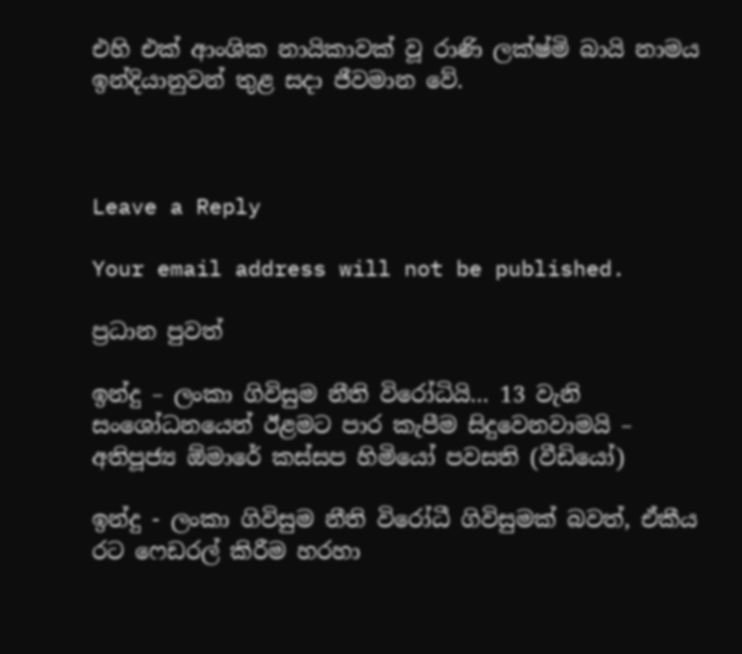එහි එක්‌ ආංශික නායිකාවක්‌ වූ රාණි ලක්‌ෂ්මි බායි නාමය ඉන්දියානුවන් තුළ සදා ජීවමාන වේ.



Leave a Reply

Your email address will not be published.

ප්‍රධාන පුවත්

ඉන්දු – ලංකා ගිවිසුම නීති විරෝධියි… 13 වැනි සංශෝධනයෙන් ඊළමට පාර කැපීම සිදුවෙනවාමයි – අතිපූජ්‍ය ඕමාරේ කස්සප හිමියෝ පවසති (වීඩියෝ)

ඉන්දු - ලංකා ගිවිසුම නීති විරෝධී ගිවිසුමක් බවත්, ඒකීය රට ෆෙඩරල් කිරීම හරහා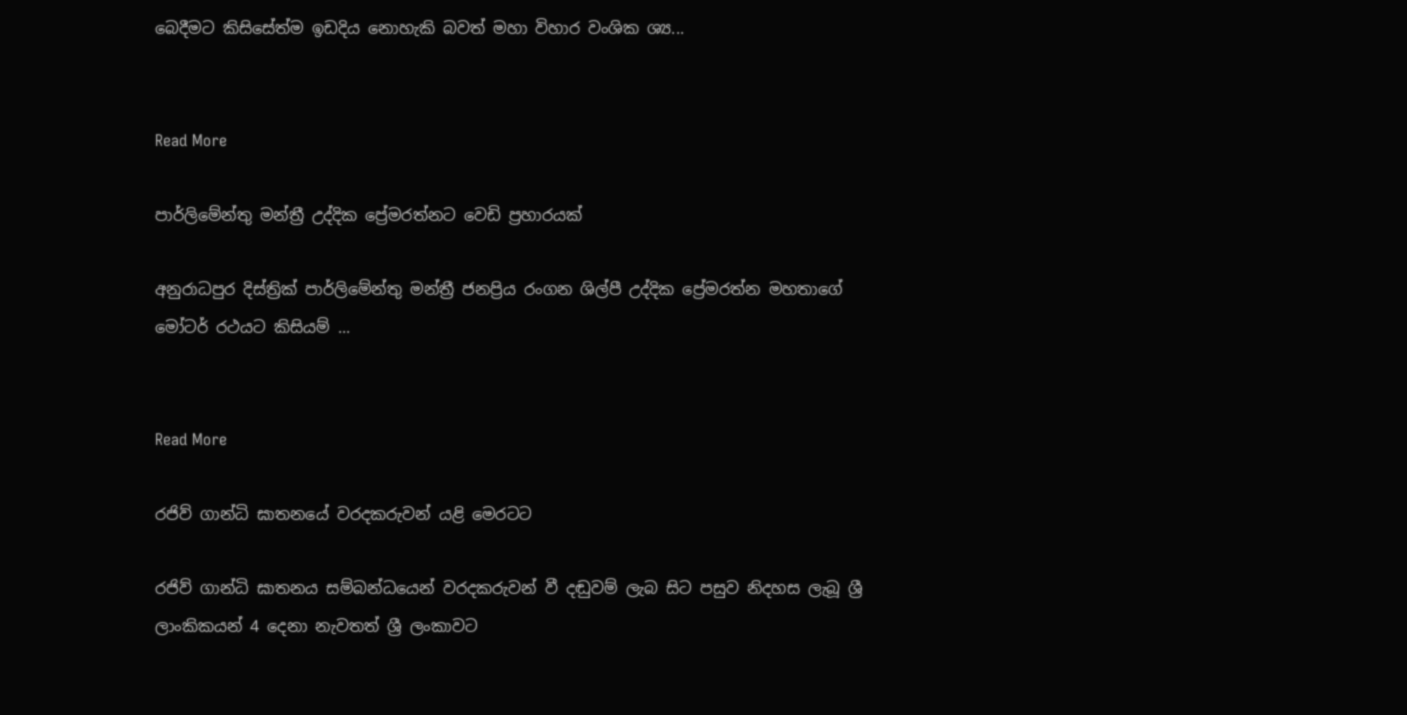බෙදීමට කිසිසේත්ම ඉඩදිය නොහැකි බවත් මහා විහාර වංශික ශ්‍ය...


Read More

පාර්ලිමේන්තු මන්ත්‍රී උද්දික ප්‍රේමරත්නට වෙඩි ප්‍රහාරයක්

අනුරාධපුර දිස්ත්‍රික් පාර්ලිමේන්තු මන්ත්‍රී ජනප්‍රිය රංගන ශිල්පී උද්දික ප්‍රේමරත්න මහතාගේ මෝටර් රථයට කිසියම් ...


Read More

රජිව් ගාන්ධි ඝාතනයේ වරදකරුවන් යළි මෙරටට

රජිව් ගාන්ධි ඝාතනය සම්බන්ධයෙන් වරදකරුවන් වී දඬුවම් ලැබ සිට පසුව නිදහස ලැබූ ශ්‍රී ලාංකිකයන් 4 දෙනා නැවතත් ශ්‍රී ලංකාවට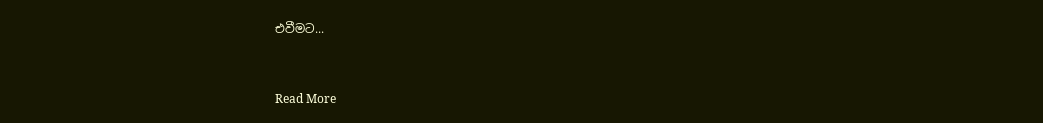එවීමට...


Read More